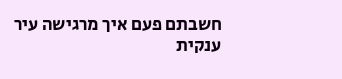חשבתם פעם איך מרגישה עיר ענקית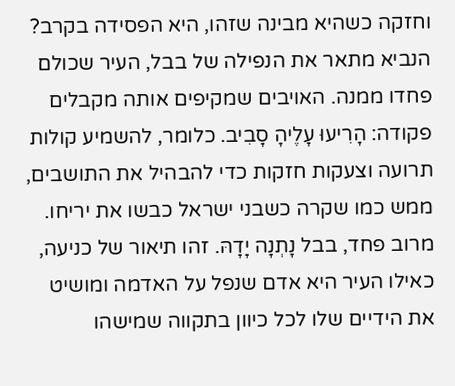וחזקה כשהיא מבינה שזהו, היא הפסידה בקרב? הנביא מתאר את הנפילה של בבל, העיר שכולם פחדו ממנה. האויבים שמקיפים אותה מקבלים פקודה: הָרִיעוּ עָלֶיהָ סָבִיב. כלומר, להשמיע קולות תרועה וצעקות חזקות כדי להבהיל את התושבים, ממש כמו שקרה כשבני ישראל כבשו את יריחו.
מרוב פחד, בבל נָתְנָה יָדָהּ. זהו תיאור של כניעה, כאילו העיר היא אדם שנפל על האדמה ומושיט את הידיים שלו לכל כיוון בתקווה שמישהו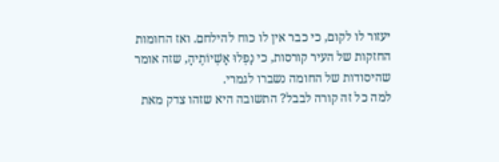יעזור לו לקום, כי כבר אין לו כוח להילחם. ואז החומות החזקות של העיר קורסות, כי נָפְלוּ אָשְׁיוֹתֶיהָ, שזה אומר שהיסודות של החומה נשברו לגמרי.
למה כל זה קורה לבבל? התשובה היא שזהו צדק מאת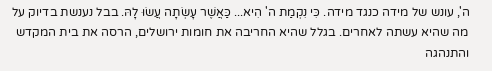ה', עונש של מידה כנגד מידה. כִּי נִקְמַת ה' הִיא... כַּאֲשֶׁר עָשְׂתָה עֲשׂוּ לָהּ. בבל נענשת בדיוק על מה שהיא עשתה לאחרים. בגלל שהיא החריבה את חומות ירושלים, הרסה את בית המקדש והתנהגה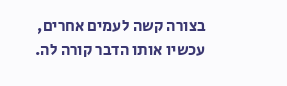בצורה קשה לעמים אחרים, עכשיו אותו הדבר קורה לה.